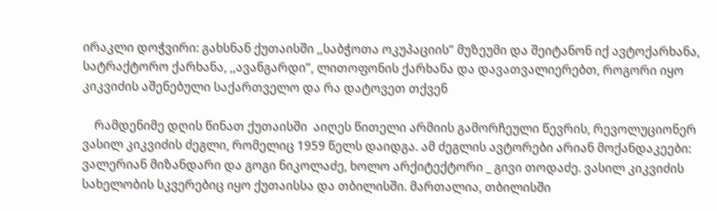ირაკლი დოჭვირი: გახსნან ქუთაისში ,,საბჭოთა ოკუპაციის” მუზეუმი და შეიტანონ იქ ავტოქარხანა, სატრაქტორო ქარხანა, ,,ავანგარდი”, ლითოფონის ქარხანა და დავათვალიერებთ, როგორი იყო კიკვიძის აშენებული საქართველო და რა დატოვეთ თქვენ

    რამდენიმე დღის წინათ ქუთაისში  აიღეს წითელი არმიის გამორჩეული წევრის, რევოლუციონერ ვასილ კიკვიძის ძეგლი, რომელიც 1959 წელს დაიდგა. ამ ძეგლის ავტორები არიან მოქანდაკეები: ვალერიან მიზანდარი და გოგი ნიკოლაძე, ხოლო არქიტექტორი _ გივი თოდაძე. ვასილ კიკვიძის სახელობის სკვერებიც იყო ქუთაისსა და თბილისში. მართალია, თბილისში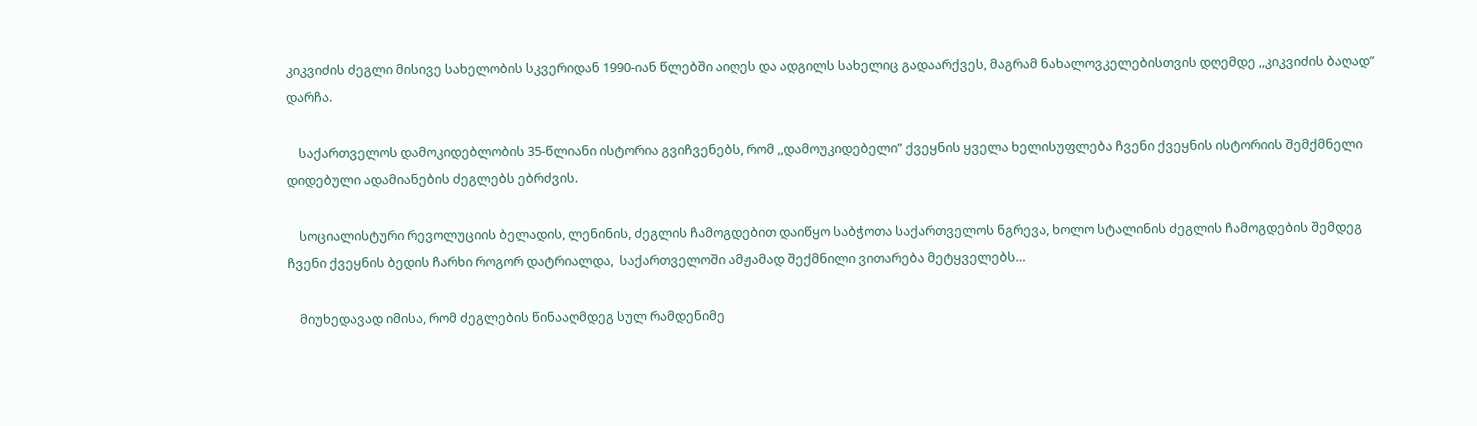კიკვიძის ძეგლი მისივე სახელობის სკვერიდან 1990-იან წლებში აიღეს და ადგილს სახელიც გადაარქვეს, მაგრამ ნახალოვკელებისთვის დღემდე ,,კიკვიძის ბაღად”  დარჩა.

    საქართველოს დამოკიდებლობის 35-წლიანი ისტორია გვიჩვენებს, რომ ,,დამოუკიდებელი” ქვეყნის ყველა ხელისუფლება ჩვენი ქვეყნის ისტორიის შემქმნელი დიდებული ადამიანების ძეგლებს ებრძვის.

    სოციალისტური რევოლუციის ბელადის, ლენინის, ძეგლის ჩამოგდებით დაიწყო საბჭოთა საქართველოს ნგრევა, ხოლო სტალინის ძეგლის ჩამოგდების შემდეგ ჩვენი ქვეყნის ბედის ჩარხი როგორ დატრიალდა,  საქართველოში ამჟამად შექმნილი ვითარება მეტყველებს…

    მიუხედავად იმისა, რომ ძეგლების წინააღმდეგ სულ რამდენიმე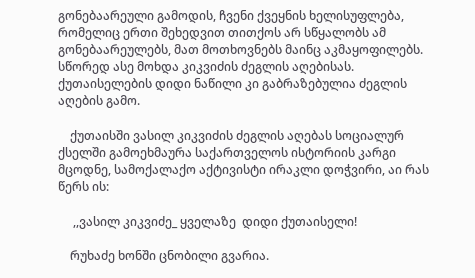გონებაარეული გამოდის, ჩვენი ქვეყნის ხელისუფლება, რომელიც ერთი შეხედვით თითქოს არ სწყალობს ამ გონებაარეულებს, მათ მოთხოვნებს მაინც აკმაყოფილებს. სწორედ ასე მოხდა კიკვიძის ძეგლის აღებისას. ქუთაისელების დიდი ნაწილი კი გაბრაზებულია ძეგლის აღების გამო.

    ქუთაისში ვასილ კიკვიძის ძეგლის აღებას სოციალურ ქსელში გამოეხმაურა საქართველოს ისტორიის კარგი მცოდნე, სამოქალაქო აქტივისტი ირაკლი დოჭვირი, აი რას წერს ის:

     ,,ვასილ კიკვიძე_ ყველაზე  დიდი ქუთაისელი!

    რუხაძე ხონში ცნობილი გვარია.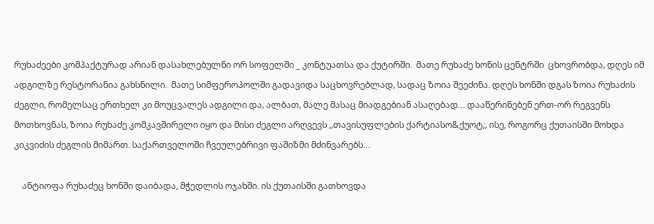რუხაძეები კომპაქტურად არიან დასახლებულნი ორ სოფელში _ კონტუათსა და ქუტირში.  მათე რუხაძე ხონის ცენტრში  ცხოვრობდა, დღეს იმ ადგილზე რესტორანია გახსნილი.  მათე სიმფეროპოლში გადავიდა საცხოვრებლად, სადაც ზოია შეეძინა. დღეს ხონში დგას ზოია რუხაძის ძეგლი, რომელსაც ერთხელ კი მოუცვალეს ადგილი და, ალბათ, მალე მასაც მიადგებიან ასაღებად… დააწერინებენ ერთ-ორ რეგვენს მოთხოვნას, ზოია რუხაძე კომკავშირელი იყო და მისი ძეგლი არღვევს ,,თავისუფლების ქარტიასო&ქუოტ;, ისე, როგორც ქუთაისში მოხდა კიკვიძის ძეგლის მიმართ. საქართველოში ჩვეულებრივი ფაშიზმი მძინვარებს…

    ანტიოფა რუხაძეც ხონში დაიბადა, მჭედლის ოჯახში. ის ქუთაისში გათხოვდა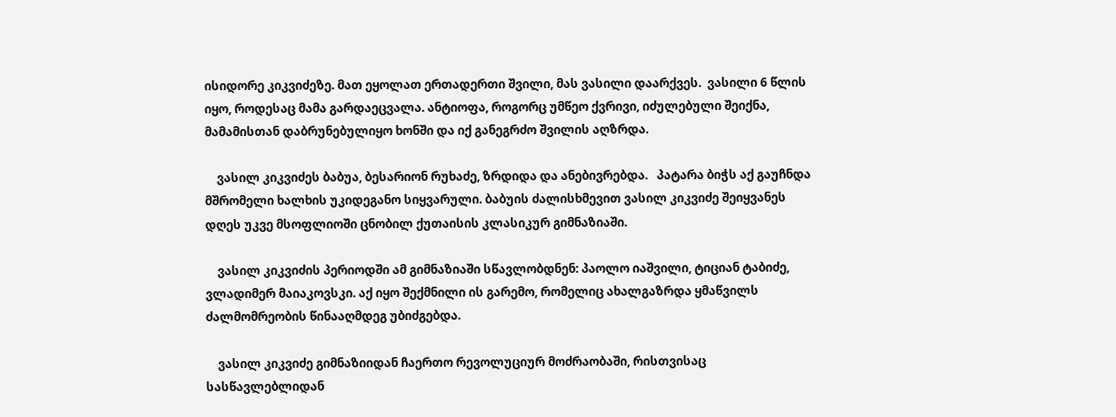ისიდორე კიკვიძეზე. მათ ეყოლათ ერთადერთი შვილი, მას ვასილი დაარქვეს.  ვასილი 6 წლის იყო, როდესაც მამა გარდაეცვალა. ანტიოფა, როგორც უმწეო ქვრივი, იძულებული შეიქნა, მამამისთან დაბრუნებულიყო ხონში და იქ განეგრძო შვილის აღზრდა.

    ვასილ კიკვიძეს ბაბუა, ბესარიონ რუხაძე, ზრდიდა და ანებივრებდა.   პატარა ბიჭს აქ გაუჩნდა მშრომელი ხალხის უკიდეგანო სიყვარული. ბაბუის ძალისხმევით ვასილ კიკვიძე შეიყვანეს დღეს უკვე მსოფლიოში ცნობილ ქუთაისის კლასიკურ გიმნაზიაში.

    ვასილ კიკვიძის პერიოდში ამ გიმნაზიაში სწავლობდნენ: პაოლო იაშვილი, ტიციან ტაბიძე, ვლადიმერ მაიაკოვსკი. აქ იყო შექმნილი ის გარემო, რომელიც ახალგაზრდა ყმაწვილს ძალმომრეობის წინააღმდეგ უბიძგებდა.

    ვასილ კიკვიძე გიმნაზიიდან ჩაერთო რევოლუციურ მოძრაობაში, რისთვისაც სასწავლებლიდან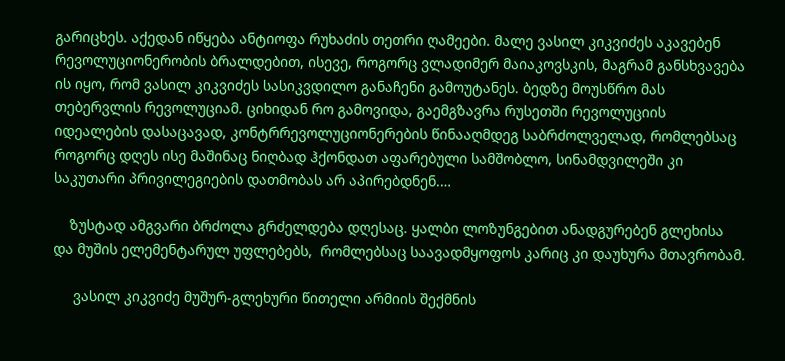გარიცხეს. აქედან იწყება ანტიოფა რუხაძის თეთრი ღამეები. მალე ვასილ კიკვიძეს აკავებენ რევოლუციონერობის ბრალდებით, ისევე, როგორც ვლადიმერ მაიაკოვსკის, მაგრამ განსხვავება ის იყო, რომ ვასილ კიკვიძეს სასიკვდილო განაჩენი გამოუტანეს. ბედზე მოუსწრო მას თებერვლის რევოლუციამ. ციხიდან რო გამოვიდა, გაემგზავრა რუსეთში რევოლუციის იდეალების დასაცავად, კონტრრევოლუციონერების წინააღმდეგ საბრძოლველად, რომლებსაც როგორც დღეს ისე მაშინაც ნიღბად ჰქონდათ აფარებული სამშობლო, სინამდვილეში კი საკუთარი პრივილეგიების დათმობას არ აპირებდნენ.…

    ზუსტად ამგვარი ბრძოლა გრძელდება დღესაც. ყალბი ლოზუნგებით ანადგურებენ გლეხისა და მუშის ელემენტარულ უფლებებს,  რომლებსაც საავადმყოფოს კარიც კი დაუხურა მთავრობამ.

     ვასილ კიკვიძე მუშურ-გლეხური წითელი არმიის შექმნის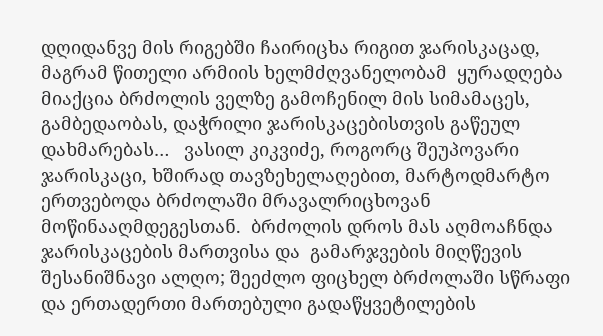დღიდანვე მის რიგებში ჩაირიცხა რიგით ჯარისკაცად, მაგრამ წითელი არმიის ხელმძღვანელობამ  ყურადღება მიაქცია ბრძოლის ველზე გამოჩენილ მის სიმამაცეს, გამბედაობას, დაჭრილი ჯარისკაცებისთვის გაწეულ დახმარებას…   ვასილ კიკვიძე, როგორც შეუპოვარი ჯარისკაცი, ხშირად თავზეხელაღებით, მარტოდმარტო ერთვებოდა ბრძოლაში მრავალრიცხოვან მოწინააღმდეგესთან.  ბრძოლის დროს მას აღმოაჩნდა ჯარისკაცების მართვისა და  გამარჯვების მიღწევის შესანიშნავი ალღო; შეეძლო ფიცხელ ბრძოლაში სწრაფი და ერთადერთი მართებული გადაწყვეტილების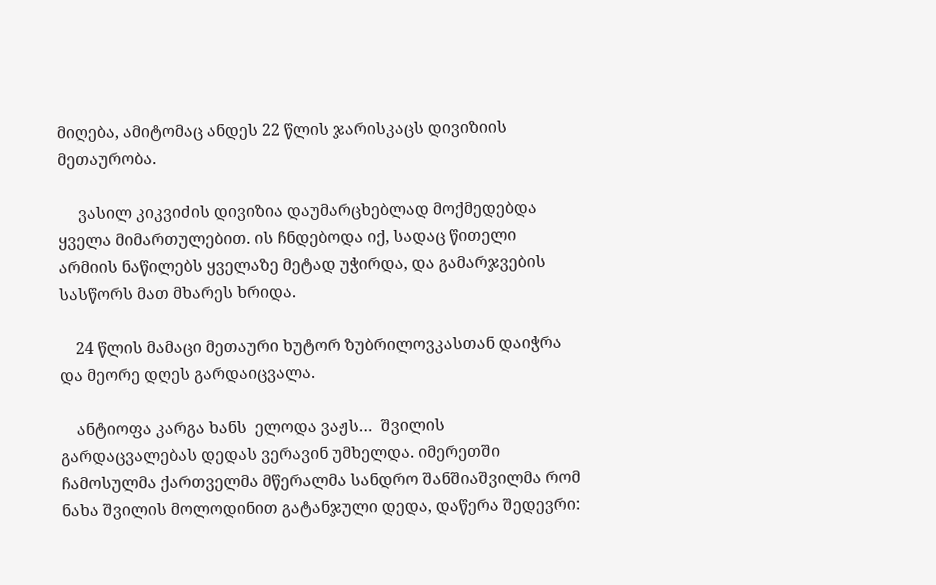მიღება, ამიტომაც ანდეს 22 წლის ჯარისკაცს დივიზიის მეთაურობა.

     ვასილ კიკვიძის დივიზია დაუმარცხებლად მოქმედებდა ყველა მიმართულებით. ის ჩნდებოდა იქ, სადაც წითელი არმიის ნაწილებს ყველაზე მეტად უჭირდა, და გამარჯვების სასწორს მათ მხარეს ხრიდა.

    24 წლის მამაცი მეთაური ხუტორ ზუბრილოვკასთან დაიჭრა და მეორე დღეს გარდაიცვალა.

    ანტიოფა კარგა ხანს  ელოდა ვაჟს…  შვილის გარდაცვალებას დედას ვერავინ უმხელდა. იმერეთში  ჩამოსულმა ქართველმა მწერალმა სანდრო შანშიაშვილმა რომ ნახა შვილის მოლოდინით გატანჯული დედა, დაწერა შედევრი: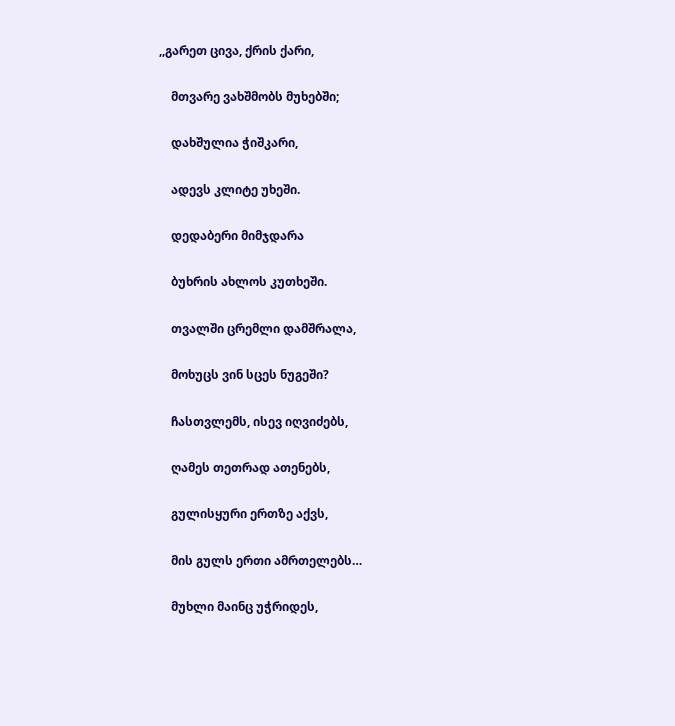,,გარეთ ცივა, ქრის ქარი,

    მთვარე ვახშმობს მუხებში;

    დახშულია ჭიშკარი,

    ადევს კლიტე უხეში.

    დედაბერი მიმჯდარა

    ბუხრის ახლოს კუთხეში.

    თვალში ცრემლი დამშრალა,

    მოხუცს ვინ სცეს ნუგეში?

    ჩასთვლემს, ისევ იღვიძებს,

    ღამეს თეთრად ათენებს,

    გულისყური ერთზე აქვს,

    მის გულს ერთი ამრთელებს…

    მუხლი მაინც უჭრიდეს,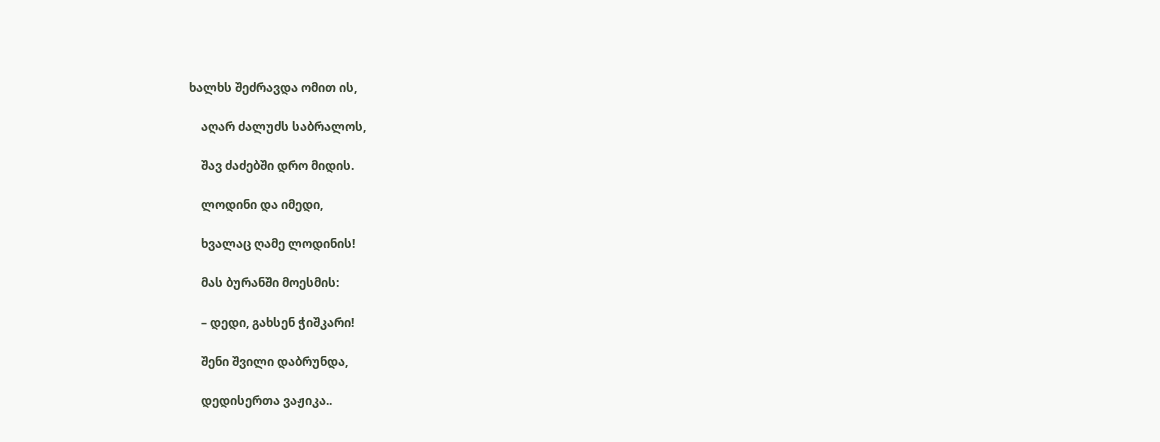ხალხს შეძრავდა ომით ის,

    აღარ ძალუძს საბრალოს,

    შავ ძაძებში დრო მიდის.

    ლოდინი და იმედი,

    ხვალაც ღამე ლოდინის!

    მას ბურანში მოესმის:

    – დედი, გახსენ ჭიშკარი!

    შენი შვილი დაბრუნდა,

    დედისერთა ვაჟიკა..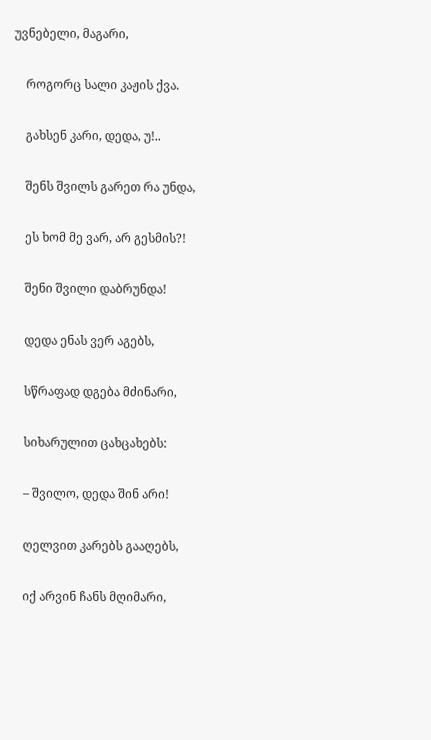უვნებელი, მაგარი,

    როგორც სალი კაჟის ქვა.

    გახსენ კარი, დედა, უ!..

    შენს შვილს გარეთ რა უნდა,

    ეს ხომ მე ვარ, არ გესმის?!

    შენი შვილი დაბრუნდა!

    დედა ენას ვერ აგებს,

    სწრაფად დგება მძინარი,

    სიხარულით ცახცახებს:

    – შვილო, დედა შინ არი!

    ღელვით კარებს გააღებს,

    იქ არვინ ჩანს მღიმარი,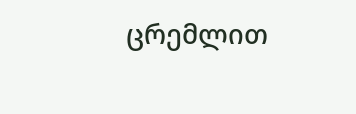ცრემლით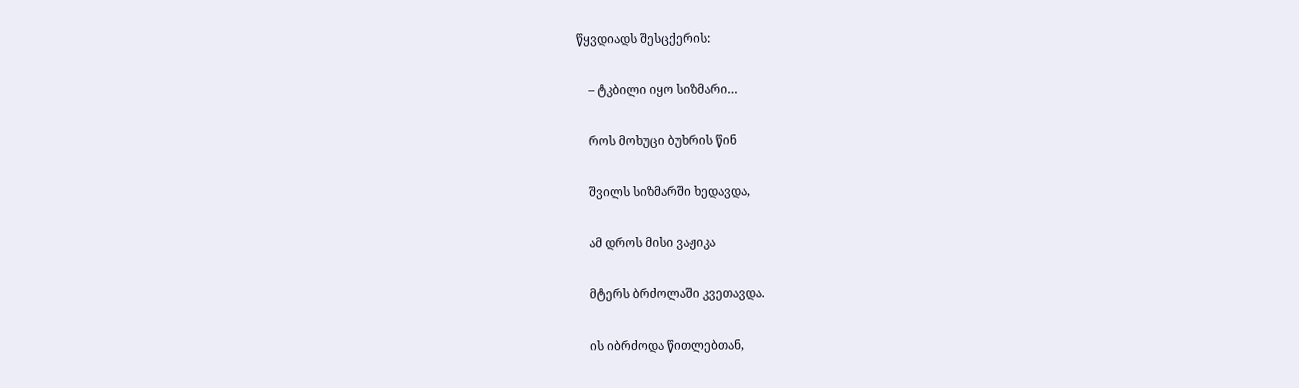წყვდიადს შესცქერის:

    – ტკბილი იყო სიზმარი…

    როს მოხუცი ბუხრის წინ

    შვილს სიზმარში ხედავდა,

    ამ დროს მისი ვაჟიკა

    მტერს ბრძოლაში კვეთავდა.

    ის იბრძოდა წითლებთან,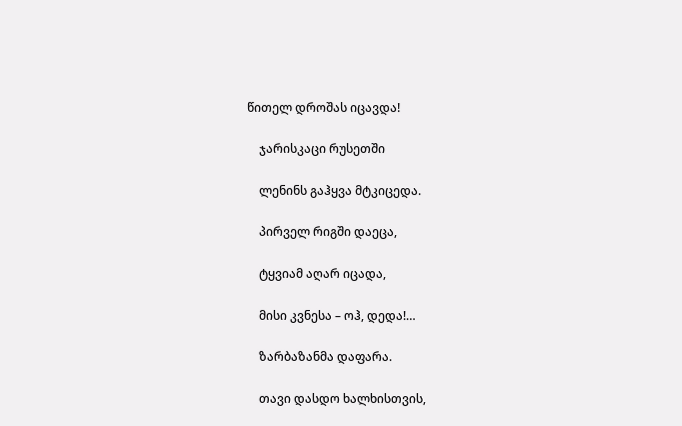წითელ დროშას იცავდა!

    ჯარისკაცი რუსეთში

    ლენინს გაჰყვა მტკიცედა.

    პირველ რიგში დაეცა,

    ტყვიამ აღარ იცადა,

    მისი კვნესა – ოჰ, დედა!…

    ზარბაზანმა დაფარა.

    თავი დასდო ხალხისთვის,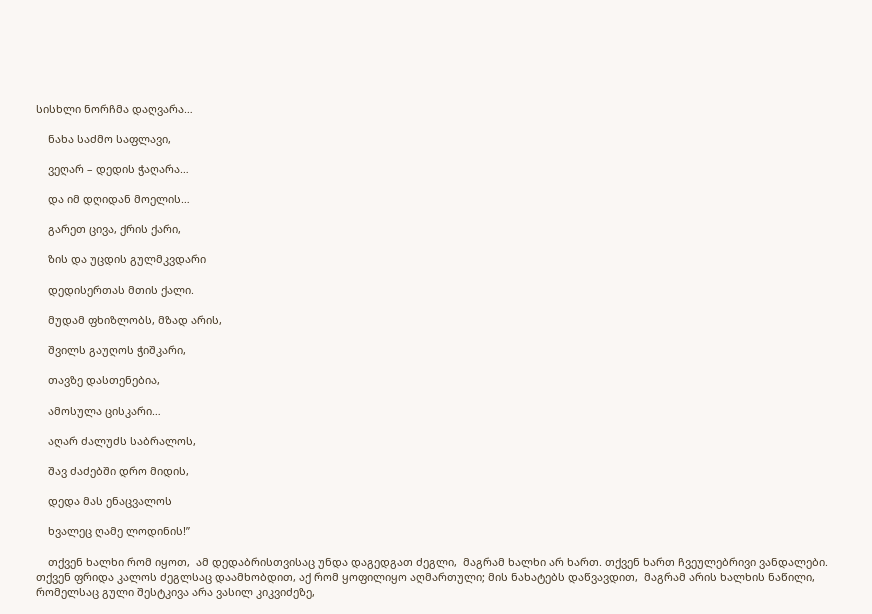სისხლი ნორჩმა დაღვარა…

    ნახა საძმო საფლავი,

    ვეღარ – დედის ჭაღარა…

    და იმ დღიდან მოელის…

    გარეთ ცივა, ქრის ქარი,

    ზის და უცდის გულმკვდარი

    დედისერთას მთის ქალი.

    მუდამ ფხიზლობს, მზად არის,

    შვილს გაუღოს ჭიშკარი,

    თავზე დასთენებია,

    ამოსულა ცისკარი…

    აღარ ძალუძს საბრალოს,

    შავ ძაძებში დრო მიდის,

    დედა მას ენაცვალოს

    ხვალეც ღამე ლოდინის!”

    თქვენ ხალხი რომ იყოთ,  ამ დედაბრისთვისაც უნდა დაგედგათ ძეგლი,  მაგრამ ხალხი არ ხართ. თქვენ ხართ ჩვეულებრივი ვანდალები. თქვენ ფრიდა კალოს ძეგლსაც დაამხობდით, აქ რომ ყოფილიყო აღმართული; მის ნახატებს დაწვავდით,  მაგრამ არის ხალხის ნაწილი, რომელსაც გული შესტკივა არა ვასილ კიკვიძეზე,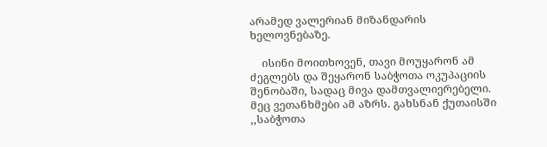არამედ ვალერიან მიზანდარის ხელოვნებაზე.

    ისინი მოითხოვენ, თავი მოუყარონ ამ ძეგლებს და შეყარონ საბჭოთა ოკუპაციის შენობაში, სადაც მივა დამთვალიერებელი. მეც ვეთანხმები ამ აზრს. გახსნან ქუთაისში ,,საბჭოთა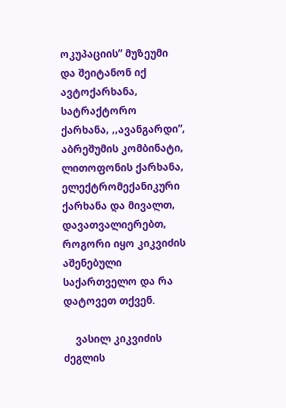ოკუპაციის” მუზეუმი და შეიტანონ იქ ავტოქარხანა, სატრაქტორო ქარხანა, ,,ავანგარდი”, აბრეშუმის კომბინატი, ლითოფონის ქარხანა, ელექტრომექანიკური ქარხანა და მივალთ, დავათვალიერებთ, როგორი იყო კიკვიძის აშენებული საქართველო და რა დატოვეთ თქვენ.

    ვასილ კიკვიძის ძეგლის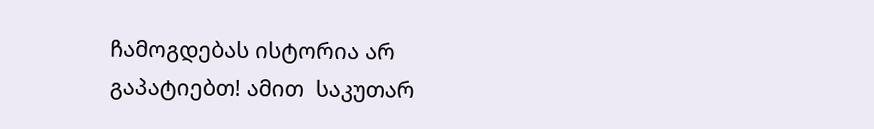ჩამოგდებას ისტორია არ გაპატიებთ! ამით  საკუთარ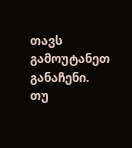თავს გამოუტანეთ განაჩენი.  თუ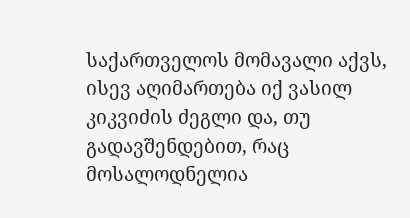საქართველოს მომავალი აქვს, ისევ აღიმართება იქ ვასილ კიკვიძის ძეგლი და, თუ გადავშენდებით, რაც მოსალოდნელია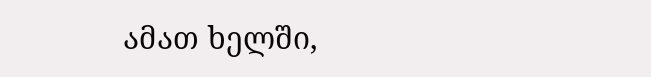ამათ ხელში,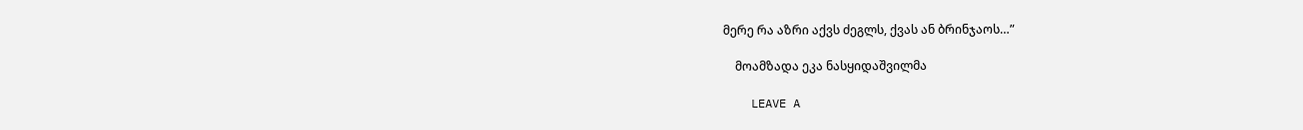მერე რა აზრი აქვს ძეგლს, ქვას ან ბრინჯაოს…”

    მოამზადა ეკა ნასყიდაშვილმა

    LEAVE A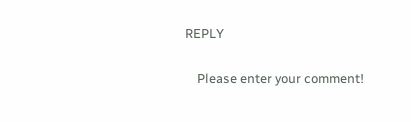REPLY

    Please enter your comment!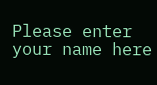Please enter your name here